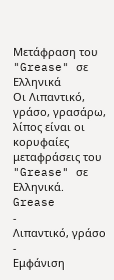Μετάφραση του "Grease" σε Ελληνικά
Οι Λιπαντικό, γράσο, γρασάρω, λίπος είναι οι κορυφαίες μεταφράσεις του "Grease" σε Ελληνικά.
Grease
-
Λιπαντικό, γράσο
-
Εμφάνιση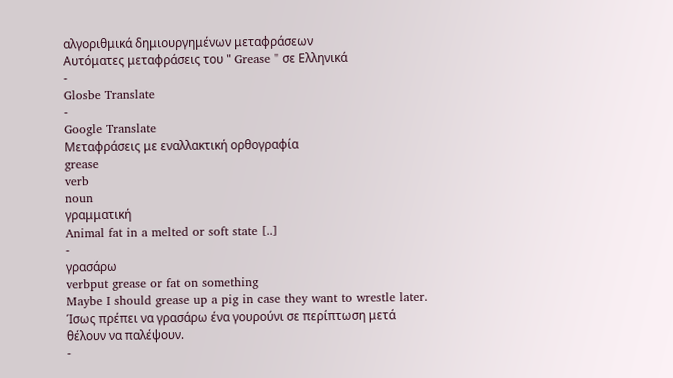αλγοριθμικά δημιουργημένων μεταφράσεων
Αυτόματες μεταφράσεις του " Grease " σε Ελληνικά
-
Glosbe Translate
-
Google Translate
Μεταφράσεις με εναλλακτική ορθογραφία
grease
verb
noun
γραμματική
Animal fat in a melted or soft state [..]
-
γρασάρω
verbput grease or fat on something
Maybe I should grease up a pig in case they want to wrestle later.
Ίσως πρέπει να γρασάρω ένα γουρούνι σε περίπτωση μετά θέλουν να παλέψουν.
-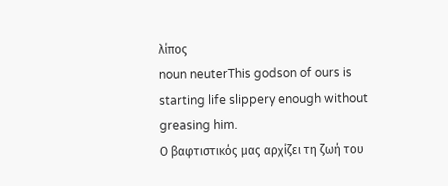λίπος
noun neuterThis godson of ours is starting life slippery enough without greasing him.
Ο βαφτιστικός μας αρχίζει τη ζωή του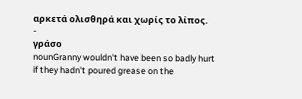αρκετά ολισθηρά και χωρίς το λίπος.
-
γράσο
nounGranny wouldn't have been so badly hurt if they hadn't poured grease on the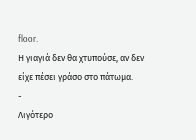floor.
Η γιαγιά δεν θα χτυπούσε, αν δεν είχε πέσει γράσο στο πάτωμα.
-
Λιγότερο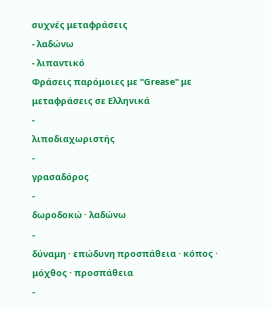συχνές μεταφράσεις
- λαδώνω
- λιπαντικό
Φράσεις παρόμοιες με "Grease" με μεταφράσεις σε Ελληνικά
-
λιποδιαχωριστής
-
γρασαδόρος
-
δωροδοκώ · λαδώνω
-
δύναμη · επώδυνη προσπάθεια · κόπος · μόχθος · προσπάθεια
-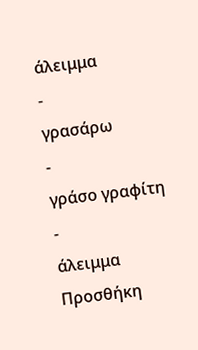άλειμμα
-
γρασάρω
-
γράσο γραφίτη
-
άλειμμα
Προσθήκη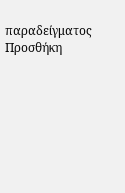παραδείγματος
Προσθήκη